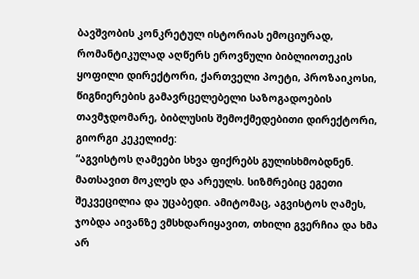ბავშვობის კონკრეტულ ისტორიას ემოციურად, რომანტიკულად აღწერს ეროვნული ბიბლიოთეკის ყოფილი დირექტორი, ქართველი პოეტი, პროზაიკოსი, წიგნიერების გამავრცელებელი საზოგადოების თავმჯდომარე, ბიბლუსის შემოქმედებითი დირექტორი, გიორგი კეკელიძე:
“აგვისტოს ღამეები სხვა ფიქრებს გულისხმობდნენ. მათსავით მოკლეს და არეულს. სიზმრებიც ეგეთი შეკვეცილია და უცაბედი. ამიტომაც, აგვისტოს ღამეს, ჯობდა აივანზე ვმსხდარიყავით, თხილი გვერჩია და ხმა არ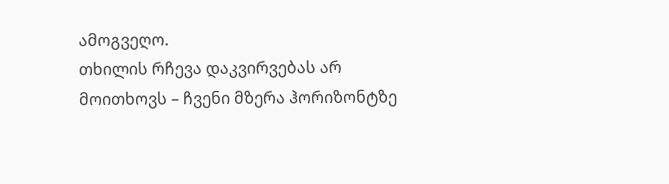ამოგვეღო.
თხილის რჩევა დაკვირვებას არ მოითხოვს – ჩვენი მზერა ჰორიზონტზე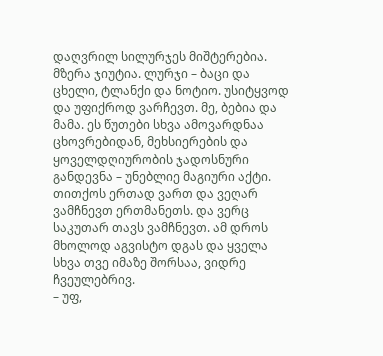დაღვრილ სილურჯეს მიშტერებია. მზერა ჯიუტია. ლურჯი – ბაცი და ცხელი, ტლანქი და ნოტიო. უსიტყვოდ და უფიქროდ ვარჩევთ. მე, ბებია და მამა. ეს წუთები სხვა ამოვარდნაა ცხოვრებიდან, მეხსიერების და ყოველდღიურობის ჯადოსნური განდევნა – უნებლიე მაგიური აქტი. თითქოს ერთად ვართ და ვეღარ ვამჩნევთ ერთმანეთს. და ვერც საკუთარ თავს ვამჩნევთ. ამ დროს მხოლოდ აგვისტო დგას და ყველა სხვა თვე იმაზე შორსაა, ვიდრე ჩვეულებრივ.
– უფ,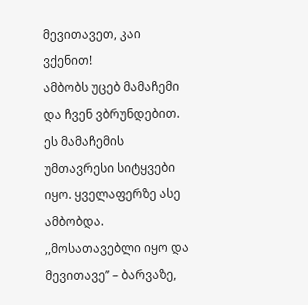მევითავეთ, კაი ვქენით!
ამბობს უცებ მამაჩემი და ჩვენ ვბრუნდებით. ეს მამაჩემის უმთავრესი სიტყვები იყო. ყველაფერზე ასე ამბობდა. ,,მოსათავებლი იყო და მევითავე’’ – ბარვაზე,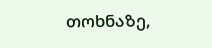თოხნაზე,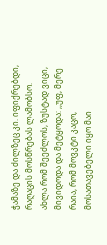ჭამაზე და ძილზეც კი. იფიქრებდი, რაღაცის მოსწრებას ლამობსო.
ახლა რომ შეეძლოს, ზუსტად ვიცი, მივიდოდა და მეტყოდა: ,,უფ, მერე რაია, რომ მოვკტი კაცო, მოსათავებელი იყო მაი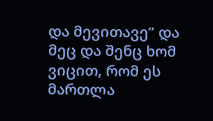და მევითავე’’ და მეც და შენც ხომ ვიცით, რომ ეს მართლა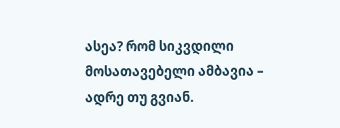ასეა? რომ სიკვდილი მოსათავებელი ამბავია – ადრე თუ გვიან.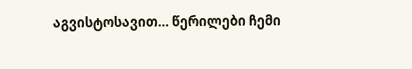აგვისტოსავით… წერილები ჩემი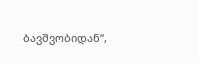ბავშვობიდან“,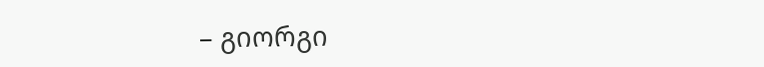– გიორგი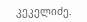კეკელიძე.